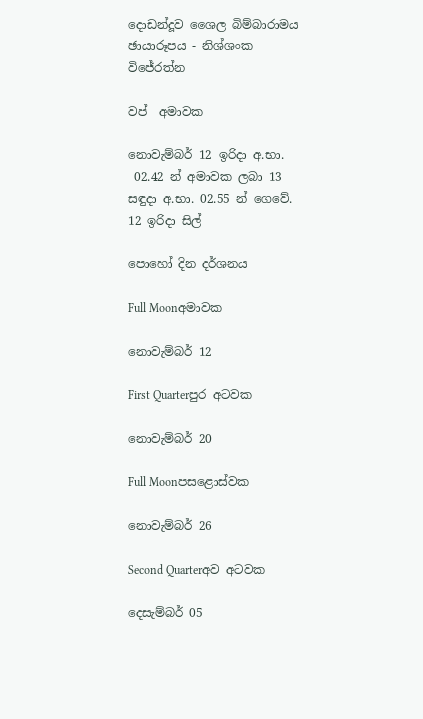දොඩන්දූව ශෛල බිම්බාරාමය
ඡායාරූපය - නිශ්ශංක විජේරත්න

වප්  අමාවක

නොවැම්බර් 12 ඉරිදා අ.භා.
 02.42 න් අමාවක ලබා 13 සඳුදා අ.භා. 02.55 න් ගෙවේ.
12 ඉරිදා සිල්

පොහෝ දින දර්ශනය

Full Moonඅමාවක

නොවැම්බර් 12

First Quarterපුර අටවක

නොවැම්බර් 20

Full Moonපසළොස්වක

නොවැම්බර් 26

Second Quarterඅව අටවක

දෙසැම්බර් 05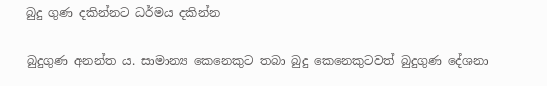බුදු ගුණ දකින්නට ධර්මය දකින්න

බුදුගුණ අනන්ත ය. සාමාන්‍ය කෙනෙකුට තබා බුදු කෙනෙකුටවත් බුදුගුණ දේශනා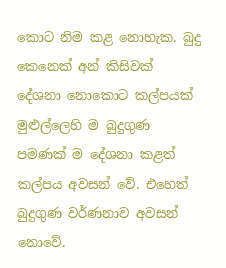කොට නිම කළ නොහැක. බුදු කෙනෙක් අන් කිසිවක් දේශනා නොකොට කල්පයක් මුළුල්ලෙහි ම බුදුගුණ පමණක් ම දේශනා කළත් කල්පය අවසන් වේ. එහෙත් බුදුගුණ වර්ණනාව අවසන් නොවේ.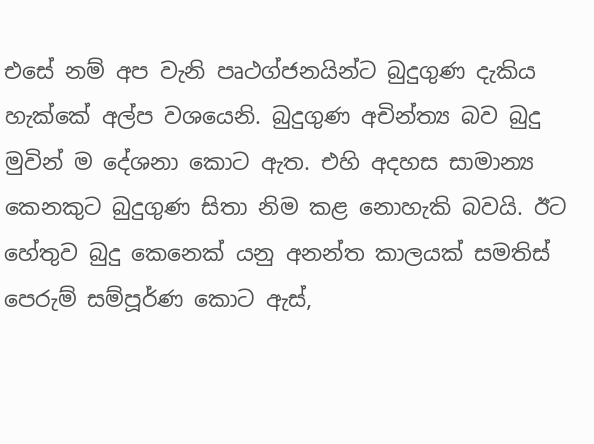එසේ නම් අප වැනි පෘථග්ජනයින්ට බුදුගුණ දැකිය හැක්කේ අල්ප වශයෙනි. බුදුගුණ අචින්ත්‍ය බව බුදු මුවින් ම දේශනා කොට ඇත. එහි අදහස සාමාන්‍ය කෙනකුට බුදුගුණ සිතා නිම කළ නොහැකි බවයි. ඊට හේතුව බුදු කෙනෙක් යනු අනන්ත කාලයක් සමතිස් පෙරුම් සම්පූර්ණ කොට ඇස්,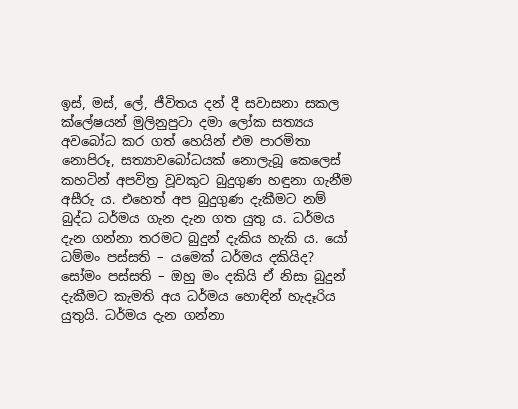ඉස්, මස්, ලේ, ජීවිතය දන් දී සවාසනා සකල ක්ලේෂයන් මුලිනුපුටා දමා ලෝක සත්‍යය අවබෝධ කර ගත් හෙයින් එම පාරමිතා නොපිරූ, සත්‍යාවබෝධයක් නොලැබූ කෙලෙස් කහටින් අපවිත්‍ර වූවකුට බුදුගුණ හඳුනා ගැනීම අසීරු ය. එහෙත් අප බුදුගුණ දැකීමට නම් බුද්ධ ධර්මය ගැන දැන ගත යුතු ය. ධර්මය දැන ගන්නා තරමට බුදුන් දැකිය හැකි ය. යෝ ධම්මං පස්සති – යමෙක් ධර්මය දකියිද? සෝමං පස්සති – ඔහු මං දකියි ඒ නිසා බුදුන් දැකීමට කැමති අය ධර්මය හොඳින් හැදෑරිය යුතුයි. ධර්මය දැන ගන්නා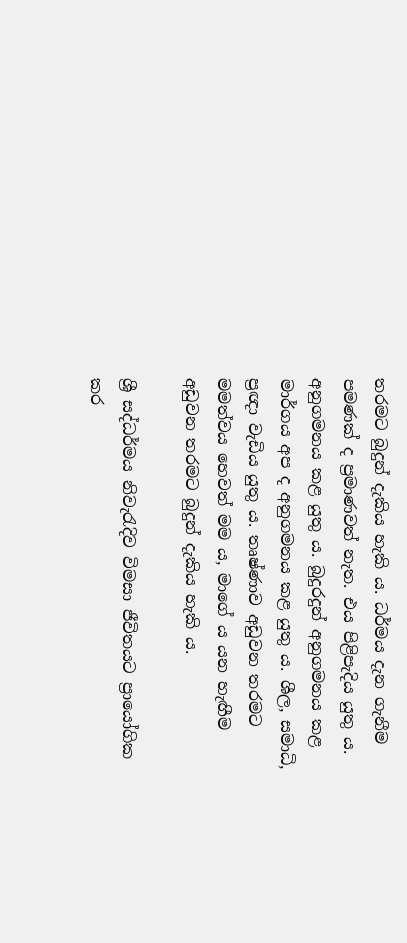තරමට බුදුන් දැකිය හැකි ය. ධර්මය දැන ගැනීම පමණක් ද ප්‍රමාණවත් නැත. එය පිළිපැදිය යුතු ය. අනුගමනය කළ යුතු ය. බුදුරදුන් අනුගමනය කළ මාර්ගය අප ද අනුගමනය කළ යුතු ය. ශීල, සමාධි, ප්‍රඥා වැඩිය යුතු ය. තෘෂ්ණාව අඩුවන තරමට මමත්වය හෙවත් මම ය, මාගේ ය යන හැඟීම අඩුවන තරමට බුදුන් දැකිය හැකි ය.

ශ්‍රී සද්ධර්මය නිවැරැදිව විමසා ජීවිතයට ප්‍රායෝගික කර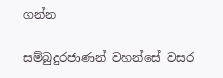ගන්න

සම්බුදුරජාණන් වහන්සේ වසර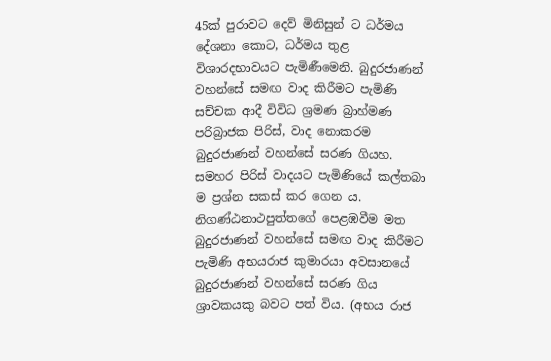45ක් පුරාවට දෙව් මිනිසුන් ට ධර්මය දේශනා කොට, ධර්මය තුළ විශාරදභාවයට පැමිණීමෙනි. බුදුරජාණන් වහන්සේ සමඟ වාද කිරීමට පැමිණි සච්චක ආදී විවිධ ශ්‍රමණ බ්‍රාහ්මණ පරිබ්‍රාජක පිරිස්, වාද නොකරම බුදුරජාණන් වහන්සේ සරණ ගියහ. සමහර පිරිස් වාදයට පැමිණියේ කල්තබා ම ප්‍රශ්න සකස් කර ගෙන ය. නිගණ්ඨනාථපුත්තගේ පෙළඹවීම මත බුදුරජාණන් වහන්සේ සමඟ වාද කිරීමට පැමිණි අභයරාජ කුමාරයා අවසානයේ බුදුරජාණන් වහන්සේ සරණ ගිය ශ්‍රාවකයකු බවට පත් විය. (අභය රාජ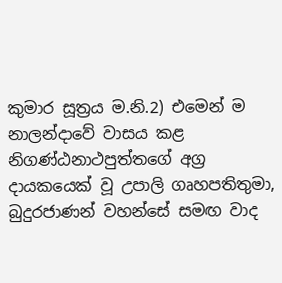කුමාර සූත්‍රය ම.නි.2) එමෙන් ම නාලන්දාවේ වාසය කළ නිගණ්ඨනාථපුත්තගේ අග්‍ර දායකයෙක් වූ උපාලි ගෘහපතිතුමා, බුදුරජාණන් වහන්සේ සමඟ වාද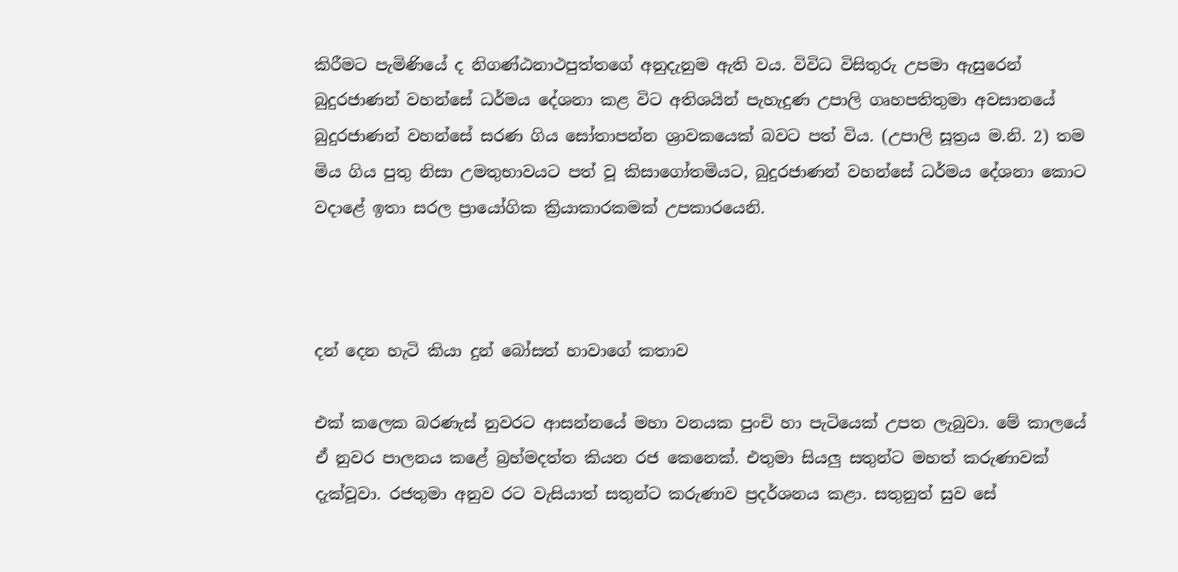කිරීමට පැමිණියේ ද නිගණ්ඨනාථපුත්තගේ අනුදැනුම ඇති වය. විවිධ විසිතුරු උපමා ඇසුරෙන් බුදුරජාණන් වහන්සේ ධර්මය දේශනා කළ විට අතිශයින් පැහැදුණ උපාලි ගෘහපතිතුමා අවසානයේ බුදුරජාණන් වහන්සේ සරණ ගිය සෝතාපන්න ශ්‍රාවකයෙක් බවට පත් විය. (උපාලි සූත්‍රය ම.නි. 2) තම මිය ගිය පුතු නිසා උමතුභාවයට පත් වූ කිසාගෝතමියට, බුදුරජාණන් වහන්සේ ධර්මය දේශනා කොට වදාළේ ඉතා සරල ප්‍රායෝගික ක්‍රියාකාරකමක් උපකාරයෙනි.



දන් දෙන හැටි කියා දුන් බෝසත් හාවාගේ කතාව

එක් කලෙක බරණැස් නුවරට ආසන්නයේ මහා වනයක පුංචි හා පැටියෙක් උපත ලැබුවා. මේ කාලයේ ඒ නුවර පාලනය කළේ බ්‍රහ්මදත්ත කියන රජ කෙනෙක්. එතුමා සියලු සතුන්ට මහත් කරුණාවක් දැක්වූවා. රජතුමා අනුව රට වැසියාත් සතුන්ට කරුණාව ප්‍රදර්ශනය කළා. සතුනුත් සුව සේ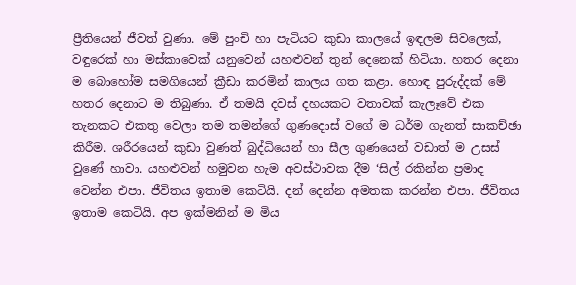ප්‍රීතියෙන් ජීවත් වුණා. මේ පුංචි හා පැටියට කුඩා කාලයේ ඉඳලම සිවලෙක්, වඳුරෙක් හා මස්කාවෙක් යනුවෙන් යහළුවන් තුන් දෙනෙක් හිටියා. හතර දෙනා ම බොහෝම සමගියෙන් ක්‍රීඩා කරමින් කාලය ගත කළා. හොඳ පුරුද්දක් මේ හතර දෙනාට ම තිබුණා. ඒ තමයි දවස් දහයකට වතාවක් කැලෑවේ එක තැනකට එකතු වෙලා තම තමන්ගේ ගුණදොස් වගේ ම ධර්ම ගැනත් සාකච්ඡා කිරීම. ශරීරයෙන් කුඩා වුණත් බුද්ධියෙන් හා සීල ගුණයෙන් වඩාත් ම උසස් වුණේ හාවා. යහළුවන් හමුවන හැම අවස්ථාවක දීම ‘සිල් රකින්න ප්‍රමාද වෙන්න එපා. ජීවිතය ඉතාම කෙටියි. දන් දෙන්න අමතක කරන්න එපා. ජීවිතය ඉතාම කෙටියි. අප ඉක්මනින් ම මිය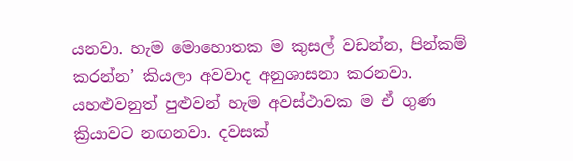යනවා. හැම මොහොතක ම කුසල් වඩන්න, පින්කම් කරන්න’ කියලා අවවාද අනුශාසනා කරනවා. යහළුවනුත් පුළුවන් හැම අවස්ථාවක ම ඒ ගුණ ක්‍රියාවට නඟනවා. දවසක්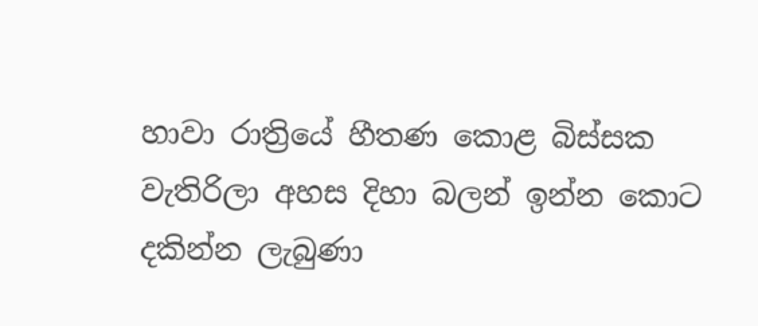හාවා රාත්‍රියේ හීතණ කොළ බිස්සක වැතිරිලා අහස දිහා බලන් ඉන්න කොට දකින්න ලැබුණා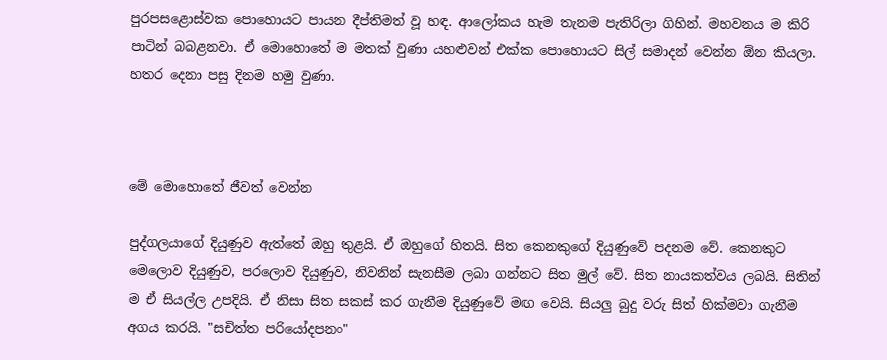පුරපසළොස්වක පොහොයට පායන දීප්තිමත් වූ හඳ. ආලෝකය හැම තැනම පැතිරිලා ගිහින්. මහවනය ම කිරි පාටින් බබළනවා. ඒ මොහොතේ ම මතක් වුණා යහළුවන් එක්ක පොහොයට සිල් සමාදන් වෙන්න ඕන කියලා. හතර දෙනා පසු දිනම හමු වුණා.



මේ මොහොතේ ජීවත් වෙන්න

පුද්ගලයාගේ දියුණුව ඇත්තේ ඔහු තුළයි. ඒ ඔහුගේ හිතයි. සිත කෙනකුගේ දියුණුවේ පදනම වේ. කෙනකුට මෙලොව දියුණුව, පරලොව දියුණුව, නිවනින් සැනසීම ලබා ගන්නට සිත මුල් වේ. සිත නායකත්වය ලබයි. සිතින් ම ඒ සියල්ල උපදියි. ඒ නිසා සිත සකස් කර ගැනීම දියුණුවේ මඟ වෙයි. සියලු බුදු වරු සිත් හික්මවා ගැනීම අගය කරයි. "සචිත්ත පරියෝදපනං"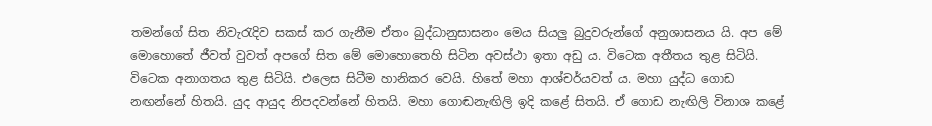තමන්ගේ සිත නිවැරැදිව සකස් කර ගැනීම ඒතං බුද්ධානුසාසනං මෙය සියලු බුදුවරුන්ගේ අනුශාසනය යි. අප මේ මොහොතේ ජීවත් වුවත් අපගේ සිත මේ මොහොතෙහි සිටින අවස්ථා ඉතා අඩු ය. විටෙක අතීතය තුළ සිටියි. විටෙක අනාගතය තුළ සිටියි. එලෙස සිටීම හානිකර වෙයි. හිතේ මහා ආශ්චර්යවත් ය. මහා යුද්ධ ගොඩ නඟන්නේ හිතයි. යුද ආයුද නිපදවන්නේ හිතයි. මහා ගොඬනැඟිලි ඉදි කළේ සිතයි. ඒ ගොඩ නැඟිලි විනාශ කළේ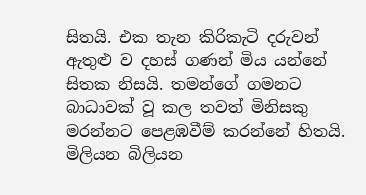සිතයි. එක තැන කිරිකැටි දරුවන් ඇතුළු ව දහස් ගණන් මිය යන්නේ සිතක නිසයි. තමන්ගේ ගමනට බාධාවක් වූ කල තවත් මිනිසකු මරන්නට පෙළඹවීම් කරන්නේ හිතයි. මිලියන බිලියන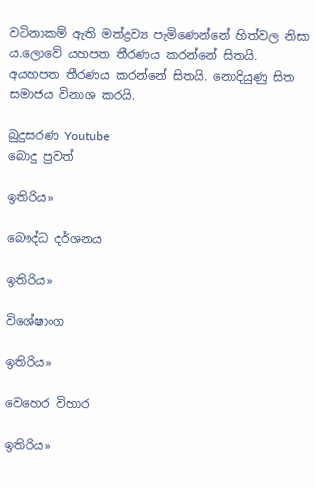වටිනාකම් ඇති මත්ද්‍රව්‍ය පැමිණෙන්නේ හිත්වල නිසා ය.ලොවේ යහපත තීරණය කරන්නේ සිතයි. අයහපත තීරණය කරන්නේ සිතයි. නොදියුණු සිත සමාජය විනාශ කරයි.

බුදුසරණ Youtube
බොදු පුවත්

ඉතිරිය»

බෞද්ධ දර්ශනය

ඉතිරිය»

විශේෂාංග

ඉතිරිය»

වෙහෙර විහාර

ඉතිරිය»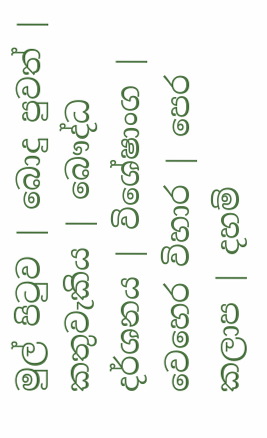මුල් පිටුව | බොදු පුවත් | කතුවැකිය | බෞද්ධ දර්ශනය | විශේෂාංග | වෙහෙර විහාර | පෙර කලාප | දහම්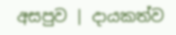අසපුව | දායකත්ව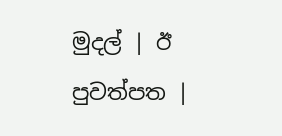මුදල් | ඊ පුවත්පත |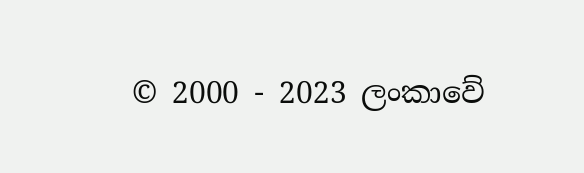© 2000 - 2023 ලංකාවේ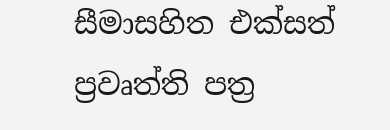සීමාසහිත එක්සත් ප්‍රවෘත්ති පත්‍ර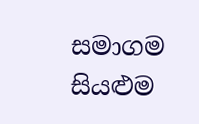සමාගම
සියළුම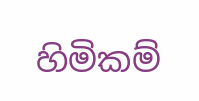හිමිකම්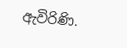ඇවිරිණි.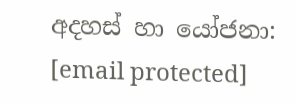අදහස් හා යෝජනා: [email protected]